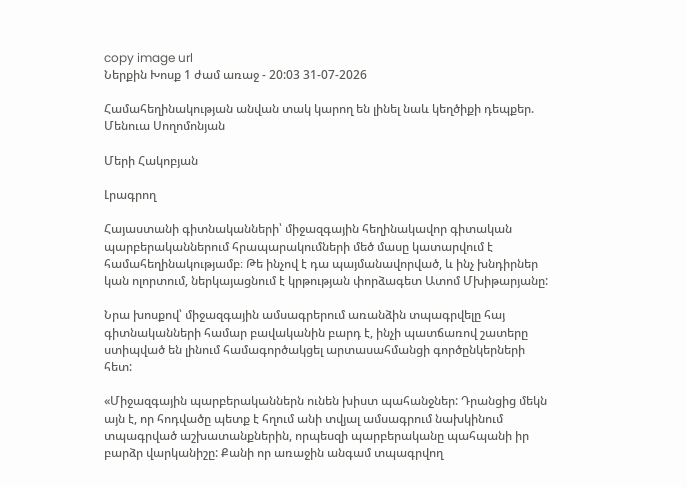copy image url
Ներքին Խոսք 1 ժամ առաջ - 20:03 31-07-2026

Համահեղինակության անվան տակ կարող են լինել նաև կեղծիքի դեպքեր. Մենուա Սողոմոնյան

Մերի Հակոբյան

Լրագրող

Հայաստանի գիտնականների՝ միջազգային հեղինակավոր գիտական պարբերականներում հրապարակումների մեծ մասը կատարվում է համահեղինակությամբ։ Թե ինչով է դա պայմանավորված, և ինչ խնդիրներ կան ոլորտում, ներկայացնում է կրթության փորձագետ Ատոմ Մխիթարյանը:

Նրա խոսքով՝ միջազգային ամսագրերում առանձին տպագրվելը հայ գիտնականների համար բավականին բարդ է, ինչի պատճառով շատերը ստիպված են լինում համագործակցել արտասահմանցի գործընկերների հետ:

«Միջազգային պարբերականներն ունեն խիստ պահանջներ: Դրանցից մեկն այն է, որ հոդվածը պետք է հղում անի տվյալ ամսագրում նախկինում տպագրված աշխատանքներին, որպեսզի պարբերականը պահպանի իր բարձր վարկանիշը: Քանի որ առաջին անգամ տպագրվող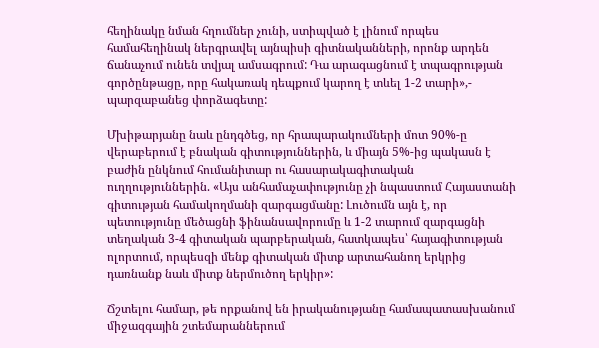հեղինակը նման հղումներ չունի, ստիպված է լինում որպես համահեղինակ ներգրավել այնպիսի գիտնականների, որոնք արդեն ճանաչում ունեն տվյալ ամսագրում: Դա արագացնում է տպագրության գործընթացը, որը հակառակ դեպքում կարող է տևել 1-2 տարի»,- պարզաբանեց փորձագետը:

Մխիթարյանը նաև ընդգծեց, որ հրապարակումների մոտ 90%-ը վերաբերում է բնական գիտություններին, և միայն 5%-ից պակասն է բաժին ընկնում հումանիտար ու հասարակագիտական ուղղություններին. «Այս անհամաչափությունը չի նպաստում Հայաստանի գիտության համակողմանի զարգացմանը: Լուծումն այն է, որ պետությունը մեծացնի ֆինանսավորումը և 1-2 տարում զարգացնի տեղական 3-4 գիտական պարբերական, հատկապես՝ հայագիտության ոլորտում, որպեսզի մենք գիտական միտք արտահանող երկրից դառնանք նաև միտք ներմուծող երկիր»:

Ճշտելու համար, թե որքանով են իրականությանը համապատասխանում միջազգային շտեմարաններում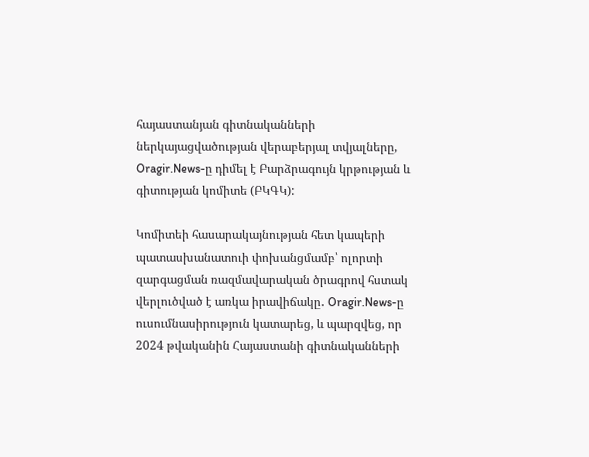հայաստանյան գիտնականների ներկայացվածության վերաբերյալ տվյալները, Oragir.News-ը դիմել է Բարձրագույն կրթության և գիտության կոմիտե (ԲԿԳԿ):

Կոմիտեի հասարակայնության հետ կապերի պատասխանատուի փոխանցմամբ՝ ոլորտի զարգացման ռազմավարական ծրագրով հստակ վերլուծված է առկա իրավիճակը․ Oragir.News-ը ուսումնասիրություն կատարեց, և պարզվեց, որ 2024 թվականին Հայաստանի գիտնականների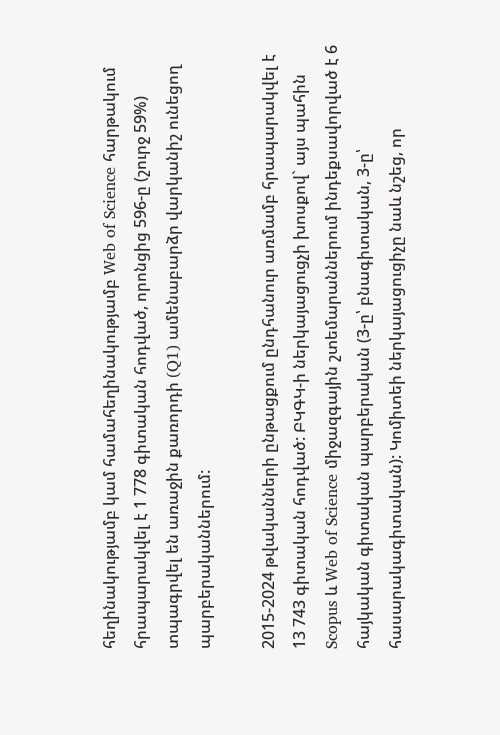հեղինակությամբ կամ համահեղինակությամբ Web of Science հարթակում հրապարակվել է 1 778 գիտական հոդված, որոնցից 596-ը (շուրջ 59%) տպագրվել են առաջին քառորդի (Q1) ամենաբարձր վարկանիշ ունեցող պարբերականներում:

2015-2024 թվականների ընթացքում ընդհանուր առմամբ հրապարակվել է 13 743 գիտական հոդված: ԲԿԳԿ-ի ներկայացուցչի խոսքով` այս պահին Scopus և Web of Science միջազգային շտեմարաններում ինդեքսավորված է 6 հայկական գիտական պարբերական (3-ը՝ բնագիտական, 3-ը՝ հասարակագիտական): Կոմիտեի ներկայացուցիչը նաև նշեց, որ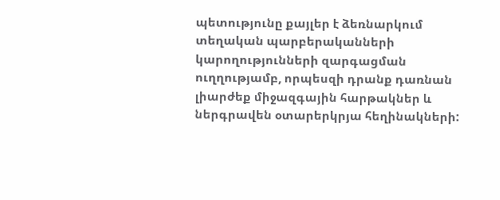պետությունը քայլեր է ձեռնարկում տեղական պարբերականների կարողությունների զարգացման ուղղությամբ, որպեսզի դրանք դառնան լիարժեք միջազգային հարթակներ և ներգրավեն օտարերկրյա հեղինակների: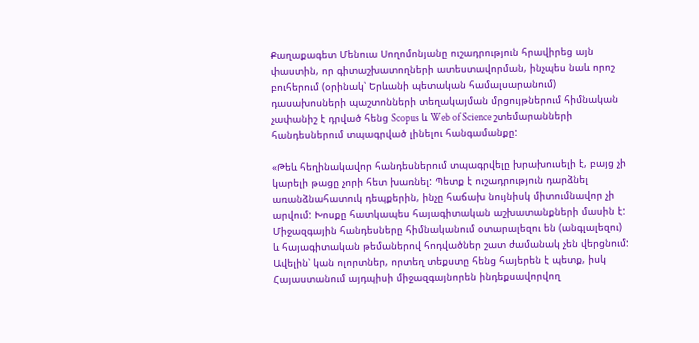Քաղաքագետ Մենուա Սողոմոնյանը ուշադրություն հրավիրեց այն փաստին, որ գիտաշխատողների ատեստավորման, ինչպես նաև որոշ բուհերում (օրինակ՝ Երևանի պետական համալսարանում) դասախոսների պաշտոնների տեղակայման մրցույթներում հիմնական չափանիշ է դրված հենց Scopus և Web of Science շտեմարանների հանդեսներում տպագրված լինելու հանգամանքը:

«Թեև հեղինակավոր հանդեսներում տպագրվելը խրախուսելի է, բայց չի կարելի թացը չորի հետ խառնել: Պետք է ուշադրություն դարձնել առանձնահատուկ դեպքերին, ինչը հաճախ նույնիսկ միտումնավոր չի արվում: Խոսքը հատկապես հայագիտական աշխատանքների մասին է: Միջազգային հանդեսները հիմնականում օտարալեզու են (անգլալեզու) և հայագիտական թեմաներով հոդվածներ շատ ժամանակ չեն վերցնում: Ավելին՝ կան ոլորտներ, որտեղ տեքստը հենց հայերեն է պետք, իսկ Հայաստանում այդպիսի միջազգայնորեն ինդեքսավորվող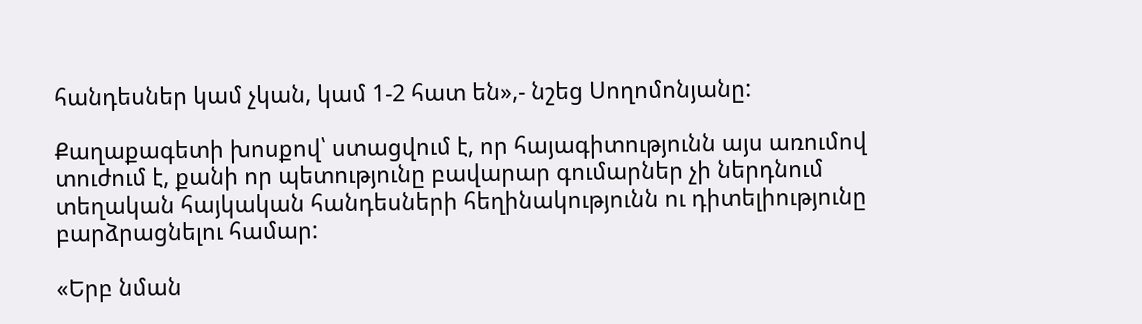հանդեսներ կամ չկան, կամ 1-2 հատ են»,- նշեց Սողոմոնյանը:

Քաղաքագետի խոսքով՝ ստացվում է, որ հայագիտությունն այս առումով տուժում է, քանի որ պետությունը բավարար գումարներ չի ներդնում տեղական հայկական հանդեսների հեղինակությունն ու դիտելիությունը բարձրացնելու համար:

«Երբ նման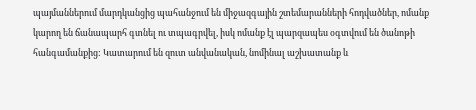պայմաններում մարդկանցից պահանջում են միջազգային շտեմարանների հոդվածներ, ոմանք կարող են ճանապարհ գտնել ու տպագրվել, իսկ ոմանք էլ պարզապես օգտվում են ծանոթի հանգամանքից: Կատարում են զուտ անվանական, նոմինալ աշխատանք և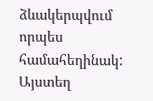ձևակերպվում որպես համահեղինակ: Այստեղ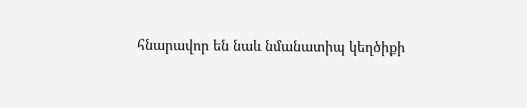հնարավոր են նաև նմանատիպ կեղծիքի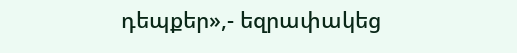դեպքեր»,- եզրափակեց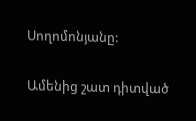Սողոմոնյանը:

Ամենից շատ դիտված